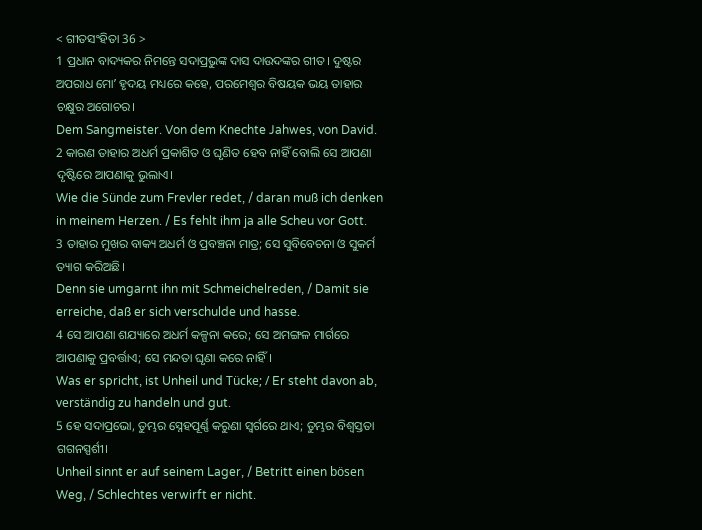< ଗୀତସଂହିତା 36 >
1 ପ୍ରଧାନ ବାଦ୍ୟକର ନିମନ୍ତେ ସଦାପ୍ରଭୁଙ୍କ ଦାସ ଦାଉଦଙ୍କର ଗୀତ। ଦୁଷ୍ଟର ଅପରାଧ ମୋʼ ହୃଦୟ ମଧ୍ୟରେ କହେ, ପରମେଶ୍ୱର ବିଷୟକ ଭୟ ତାହାର ଚକ୍ଷୁର ଅଗୋଚର।
Dem Sangmeister. Von dem Knechte Jahwes, von David.
2 କାରଣ ତାହାର ଅଧର୍ମ ପ୍ରକାଶିତ ଓ ଘୃଣିତ ହେବ ନାହିଁ ବୋଲି ସେ ଆପଣା ଦୃଷ୍ଟିରେ ଆପଣାକୁ ଭୁଲାଏ।
Wie die Sünde zum Frevler redet, / daran muß ich denken in meinem Herzen. / Es fehlt ihm ja alle Scheu vor Gott.
3 ତାହାର ମୁଖର ବାକ୍ୟ ଅଧର୍ମ ଓ ପ୍ରବଞ୍ଚନା ମାତ୍ର; ସେ ସୁବିବେଚନା ଓ ସୁକର୍ମ ତ୍ୟାଗ କରିଅଛି।
Denn sie umgarnt ihn mit Schmeichelreden, / Damit sie erreiche, daß er sich verschulde und hasse.
4 ସେ ଆପଣା ଶଯ୍ୟାରେ ଅଧର୍ମ କଳ୍ପନା କରେ; ସେ ଅମଙ୍ଗଳ ମାର୍ଗରେ ଆପଣାକୁ ପ୍ରବର୍ତ୍ତାଏ; ସେ ମନ୍ଦତା ଘୃଣା କରେ ନାହିଁ।
Was er spricht, ist Unheil und Tücke; / Er steht davon ab, verständig zu handeln und gut.
5 ହେ ସଦାପ୍ରଭୋ, ତୁମ୍ଭର ସ୍ନେହପୂର୍ଣ୍ଣ କରୁଣା ସ୍ୱର୍ଗରେ ଥାଏ; ତୁମ୍ଭର ବିଶ୍ୱସ୍ତତା ଗଗନସ୍ପର୍ଶୀ।
Unheil sinnt er auf seinem Lager, / Betritt einen bösen Weg, / Schlechtes verwirft er nicht.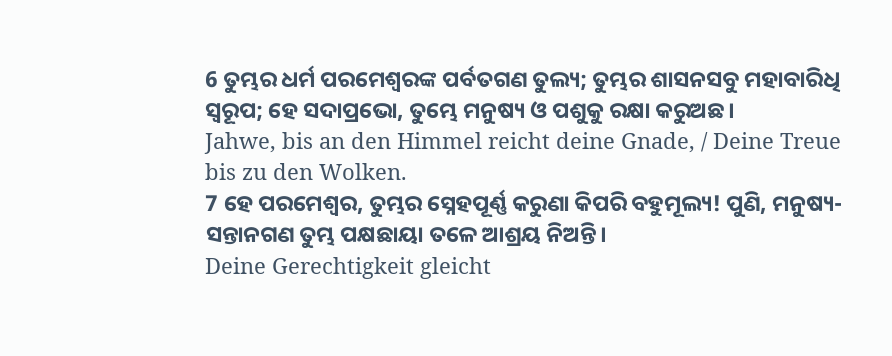6 ତୁମ୍ଭର ଧର୍ମ ପରମେଶ୍ୱରଙ୍କ ପର୍ବତଗଣ ତୁଲ୍ୟ; ତୁମ୍ଭର ଶାସନସବୁ ମହାବାରିଧି ସ୍ୱରୂପ; ହେ ସଦାପ୍ରଭୋ, ତୁମ୍ଭେ ମନୁଷ୍ୟ ଓ ପଶୁକୁ ରକ୍ଷା କରୁଅଛ।
Jahwe, bis an den Himmel reicht deine Gnade, / Deine Treue bis zu den Wolken.
7 ହେ ପରମେଶ୍ୱର, ତୁମ୍ଭର ସ୍ନେହପୂର୍ଣ୍ଣ କରୁଣା କିପରି ବହୁମୂଲ୍ୟ! ପୁଣି, ମନୁଷ୍ୟ-ସନ୍ତାନଗଣ ତୁମ୍ଭ ପକ୍ଷଛାୟା ତଳେ ଆଶ୍ରୟ ନିଅନ୍ତି।
Deine Gerechtigkeit gleicht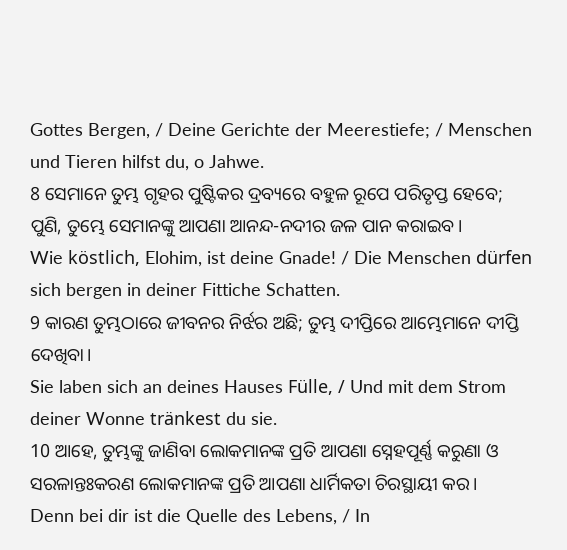Gottes Bergen, / Deine Gerichte der Meerestiefe; / Menschen und Tieren hilfst du, o Jahwe.
8 ସେମାନେ ତୁମ୍ଭ ଗୃହର ପୁଷ୍ଟିକର ଦ୍ରବ୍ୟରେ ବହୁଳ ରୂପେ ପରିତୃପ୍ତ ହେବେ; ପୁଣି, ତୁମ୍ଭେ ସେମାନଙ୍କୁ ଆପଣା ଆନନ୍ଦ-ନଦୀର ଜଳ ପାନ କରାଇବ।
Wie köstlich, Elohim, ist deine Gnade! / Die Menschen dürfen sich bergen in deiner Fittiche Schatten.
9 କାରଣ ତୁମ୍ଭଠାରେ ଜୀବନର ନିର୍ଝର ଅଛି; ତୁମ୍ଭ ଦୀପ୍ତିରେ ଆମ୍ଭେମାନେ ଦୀପ୍ତି ଦେଖିବା।
Sie laben sich an deines Hauses Fülle, / Und mit dem Strom deiner Wonne tränkest du sie.
10 ଆହେ, ତୁମ୍ଭଙ୍କୁ ଜାଣିବା ଲୋକମାନଙ୍କ ପ୍ରତି ଆପଣା ସ୍ନେହପୂର୍ଣ୍ଣ କରୁଣା ଓ ସରଳାନ୍ତଃକରଣ ଲୋକମାନଙ୍କ ପ୍ରତି ଆପଣା ଧାର୍ମିକତା ଚିରସ୍ଥାୟୀ କର।
Denn bei dir ist die Quelle des Lebens, / In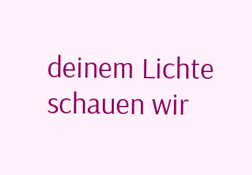deinem Lichte schauen wir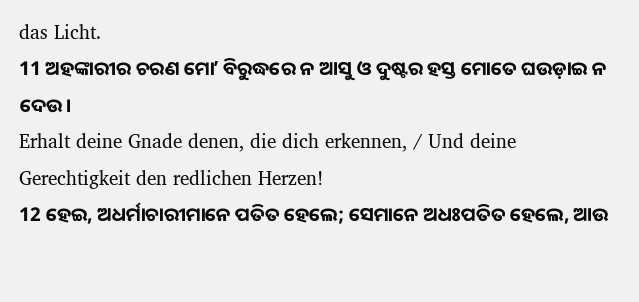das Licht.
11 ଅହଙ୍କାରୀର ଚରଣ ମୋʼ ବିରୁଦ୍ଧରେ ନ ଆସୁ ଓ ଦୁଷ୍ଟର ହସ୍ତ ମୋତେ ଘଉଡ଼ାଇ ନ ଦେଉ।
Erhalt deine Gnade denen, die dich erkennen, / Und deine Gerechtigkeit den redlichen Herzen!
12 ହେଇ, ଅଧର୍ମାଚାରୀମାନେ ପତିତ ହେଲେ; ସେମାନେ ଅଧଃପତିତ ହେଲେ, ଆଉ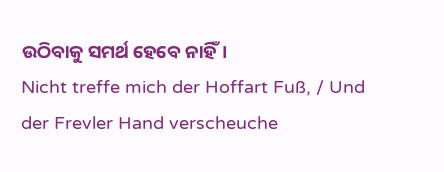ଉଠିବାକୁ ସମର୍ଥ ହେବେ ନାହିଁ।
Nicht treffe mich der Hoffart Fuß, / Und der Frevler Hand verscheuche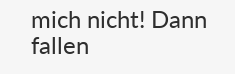mich nicht! Dann fallen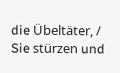die Übeltäter, / Sie stürzen und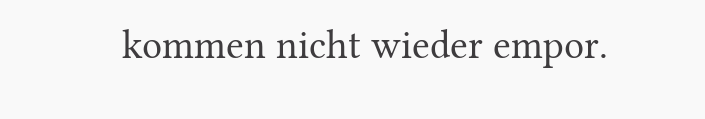kommen nicht wieder empor.